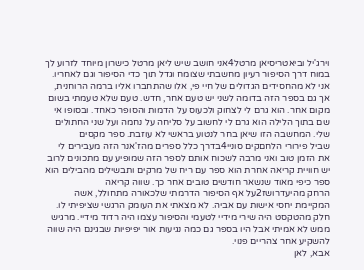וירג'יל וביאטריסיאן מרטל4אני חושב שיש ליאן מרטל כישרון מיוחד לזרוע לך במוח דרך הסיפור רעיון מחשבתי שצומח וגדל תוך כדי הסיפור וגם לאחריו. אני לא מהחסידים הגדולים של חיי פי, אלו שהתחברו אליו ברמה הרוחנית, אך גם בספר הזה בדומה לשני יש טעם אחר, חדש. טעם שלא טעמתי בשום מקום אחר. הוא גרם לי לצחוק ולכעוס על הדמות והסופר כאחד. ובסופו אי שם בתוך הלילה הוא גרם לי לחשוב על סליחה על נחמה ועל שני החתולים שלי. המחשבה הזו שיאן בחר לנטוע בראשי לא עוזבת. ספר מקסים
שביל פירורי הלחםקים סוניי4בדרך כלל ספרים מהז'אנר הזה מעבירים לי את הזמן טוב ואני מרבה לשכוח אותם לספר הזה שמופיע עם מתכונים לרוב יש חוויית קריאה אחרת הוא ספר עם ריח של מרקים ותבשילים מהבילים הוא ספר כיפי מאוד שנשאר חודשים טובים אחר כך. שווה קריאה
הרחק מהיעדרושז2על אף הסיפור הדרמתי שלכאורה מתחולל, אשה המקיימת יחסי אישות עם אביה. לא מצאתי את העומק הרגשי שציפיתי לו. חלק מהטקסט היה שירי מידיי לטעמי והסיפור עצמו היה רדוד מידיי. מרגיש ממש לא אמיתי אבל היו בספר גם כמה נגיעות אור יפיפיות שבגינם היה שווה להשקיע אחר צהריים פנוי.
אבא, לאן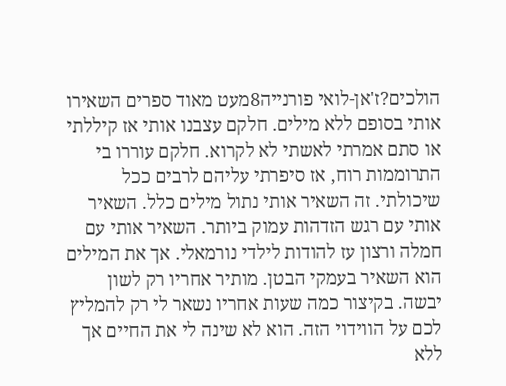הולכים?ז'אן-לואי פורנייה8מעט מאוד ספרים השאירו אותי בסופם ללא מילים. חלקם עצבנו אותי אז קיללתי או סתם אמרתי לאשתי לא לקרוא. חלקם עוררו בי התרוממות רוח, אז סיפרתי עליהם לרבים ככל שיכולתי. זה השאיר אותי נתול מילים כלל. השאיר אותי עם רגש הזדהות עמוק ביותר. השאיר אותי עם חמלה ורצון עז להודות לילדי נורמאלי. אך את המילים הוא השאיר בעמקי הבטן. מותיר אחריו רק לשון יבשה. בקיצור כמה שעות אחריו נשאר לי רק להמליץ לכם על הווידוי הזה. הוא לא שינה לי את החיים אך ללא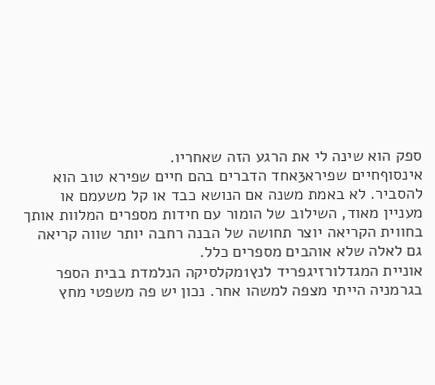ספק הוא שינה לי את הרגע הזה שאחריו.
אינסוףחיים שפירא3אחד הדברים בהם חיים שפירא טוב הוא להסביר. לא באמת משנה אם הנושא כבד או קל משעמם או מעניין מאוד, השילוב של הומור עם חידות מספרים המלוות אותך בחווית הקריאה יוצר תחושה של הבנה רחבה יותר שווה קריאה גם לאלה שלא אוהבים מספרים כלל.
אוניית המגדלורזיגפריד לנץ1מקלסיקה הנלמדת בבית הספר בגרמניה הייתי מצפה למשהו אחר. נכון יש פה משפטי מחץ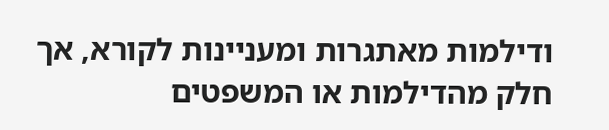ודילמות מאתגרות ומעניינות לקורא, אך חלק מהדילמות או המשפטים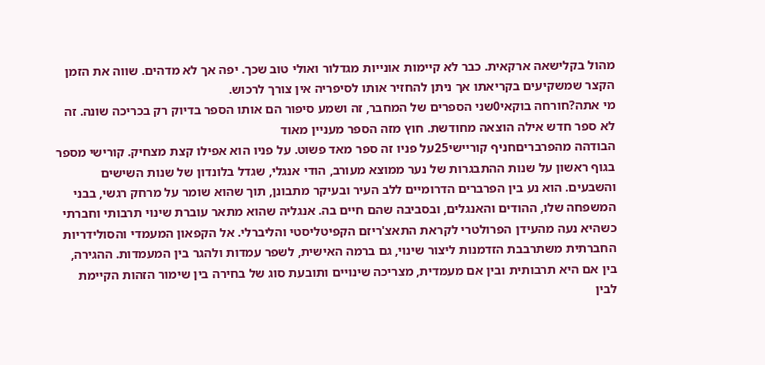מהול בקלישאה ארקאית. כבר לא קיימות אונייות מגדלור ואולי טוב שכך. יפה אך לא מדהים. שווה את הזמן הקצר שמשקיעים בקריאתו אך ניתן להחזיר אותו לסיפריה אין צורך לרכוש.
מי אתה?חורחה בוקאי0שני הספרים של המחבר, זה ושמע סיפור הם אותו הספר בדיוק רק בכריכה שונה. זה לא ספר חדש אילה הוצאה מחודשת. חוץ מזה הספר מעניין מאוד
הבודהה מהפרבריםחניף קוריישי25על פניו זה ספר מאד פשוט. על פניו הוא אפילו קצת מצחיק. קורישי מספר בגוף ראשון על שנות ההתבגרות של נער ממוצא מעורב, הודי אנגלי, שגדל בלונדון של שנות השישים והשבעים. הוא נע בין הפרברים הדרומיים ללב העיר ובעיקר מתבונן, תוך שהוא שומר על מרחק רגשי, בבני המשפחה שלו, ההודים והאנגלים, ובסביבה שהם חיים בה. אנגליה שהוא מתאר עוברת שינוי תרבותי וחברתי כשהיא נעה מהעידן הפרולטרי לקראת התאצ'ריזם הקפיטליסטי והליברלי. אל הקפאון המעמדי והסולידריות החברתית משתרבבת הזדמנות ליצור שינוי, גם ברמה האישית, לשפר עמדות ולהגר בין המעמדות. ההגירה, בין אם היא תרבותית ובין אם מעמדית, מצריכה שינויים ותובעת סוג של בחירה בין שימור הזהות הקיימת לבין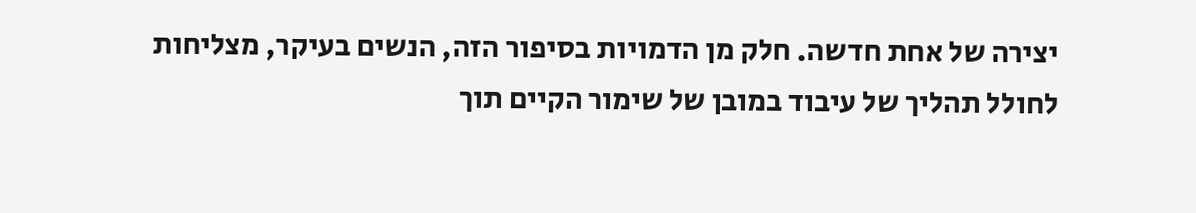יצירה של אחת חדשה. חלק מן הדמויות בסיפור הזה, הנשים בעיקר, מצליחות לחולל תהליך של עיבוד במובן של שימור הקיים תוך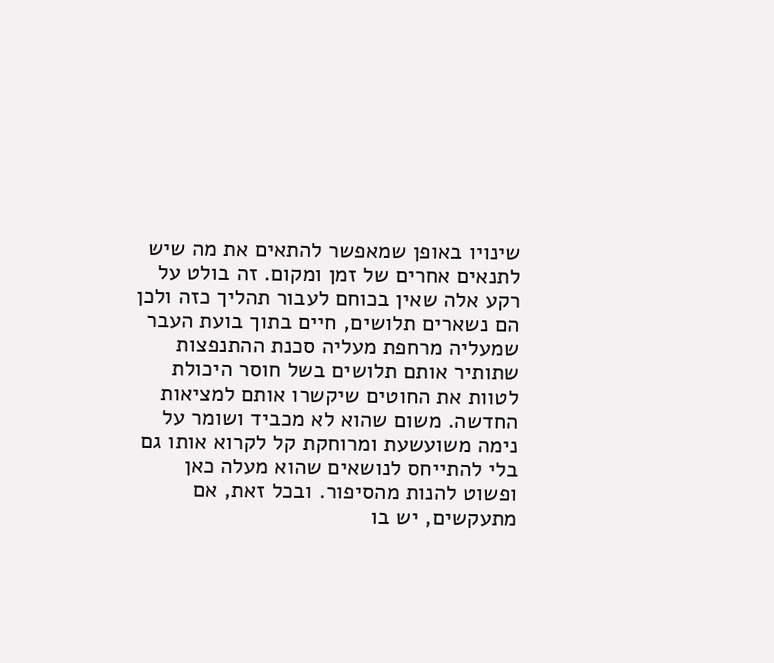שינויו באופן שמאפשר להתאים את מה שיש לתנאים אחרים של זמן ומקום. זה בולט על רקע אלה שאין בכוחם לעבור תהליך כזה ולכן הם נשארים תלושים, חיים בתוך בועת העבר שמעליה מרחפת מעליה סכנת ההתנפצות שתותיר אותם תלושים בשל חוסר היכולת לטוות את החוטים שיקשרו אותם למציאות החדשה. משום שהוא לא מכביד ושומר על נימה משועשעת ומרוחקת קל לקרוא אותו גם בלי להתייחס לנושאים שהוא מעלה כאן ופשוט להנות מהסיפור. ובכל זאת, אם מתעקשים, יש בו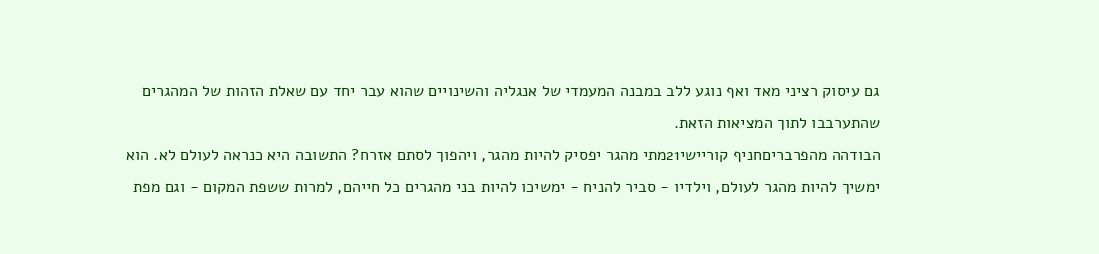גם עיסוק רציני מאד ואף נוגע ללב במבנה המעמדי של אנגליה והשינויים שהוא עבר יחד עם שאלת הזהות של המהגרים שהתערבבו לתוך המציאות הזאת.
הבודהה מהפרבריםחניף קוריישי21מתי מהגר יפסיק להיות מהגר, ויהפוך לסתם אזרח? התשובה היא כנראה לעולם לא. הוא ימשיך להיות מהגר לעולם, וילדיו - סביר להניח - ימשיכו להיות בני מהגרים כל חייהם, למרות ששפת המקום - וגם מפת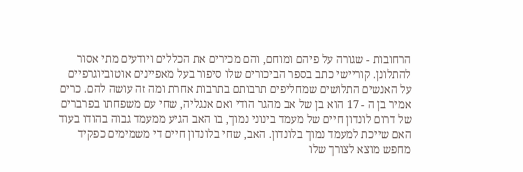הרחובות - שגורה על פיהם ומוחם, והם מכירים את הכללים ויודעים מתי אסור להתלונן. קוריישי כתב בספר הביכורים שלו סיפור בעל מאפיינים אוטוביוגרפיים על האנשים התלושים שמחליפים תרבותם בתרבות אחרת ומה זה עושה להם. כרים אמיר בן ה - 17 הוא בן של אב מהגר הודי ואם אנגליה, שחי עם משפחתו בפרברים של דרום לונדון חיים של מעמד בינוני נמוך, בו האב הגיע ממעמד גבוה בהודו בעוד האם שייכת למעמד נמוך בלונדון. האב, שחי בלונדון חיים די משמימים כפקיד מחפש מוצא לצורך שלו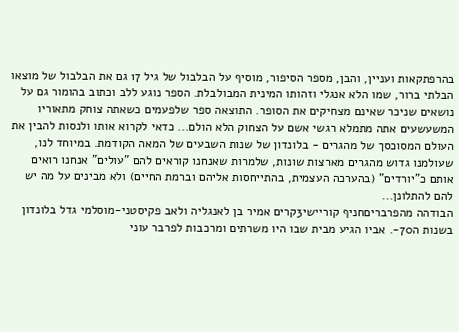בהרפתקאות ועניין, והבן, מספר הסיפור, מוסיף על הבלבול של גיל 17 גם את הבלבול של מוצאו הבלתי ברור, שמו הלא אנגלי וזהותו המינית המבולבלת. הספר נוגע ללב וכתוב בהומור גם על נושאים שניכר שאינם מצחיקים את הסופר. התוצאה ספר שלפעמים כשאתה צוחק מתאוריו המשעשעים אתה מתמלא רגשי אשם על הצחוק הלא הולם... כדאי לקרוא אותו ולנסות להבין את העולם המסוכסך של מהגרים - בלונדון של שנות השבעים של המאה הקודמת. במיוחד לנו, שעולמנו גדוש מהגרים מארצות שונות, שלמרות שאנחנו קוראים להם "עולים" אנחנו רואים אותם כ"יורדים" (בהערכה העצמית, בהתייחסות אליהם וברמת החיים) ולא מבינים על מה יש להם להתלונן...
הבודהה מהפרבריםחניף קוריישי3קרים אמיר בן לאנגליה ולאב פקיסטני-מוסלמי גדל בלונדון בשנות ה70-. אביו הגיע מבית שבו היו משרתים ומרכבות לפרבר עוני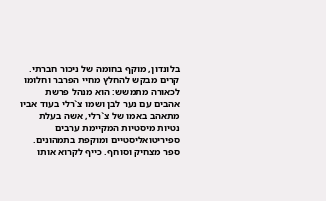בלונדון, מוקף בחומה של ניכור חברתי. קרים מבקש להחלץ מחיי הפרבר וחלומו לכאורה מתמשש: הוא מנהל פרשת אהבים עם נער לבן ושמו צ`רלי בעוד אביו מתאהב באמו של צ`רלי, אשה בעלת נטיות מיסטיות המקיימת ערבים ספיריטואליסטיים ומוקפת בתמהונים. ספר מצחיק וסוחף. כייף לקרוא אותו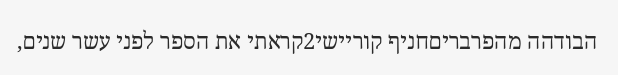הבודהה מהפרבריםחניף קוריישי2קראתי את הספר לפני עשר שנים,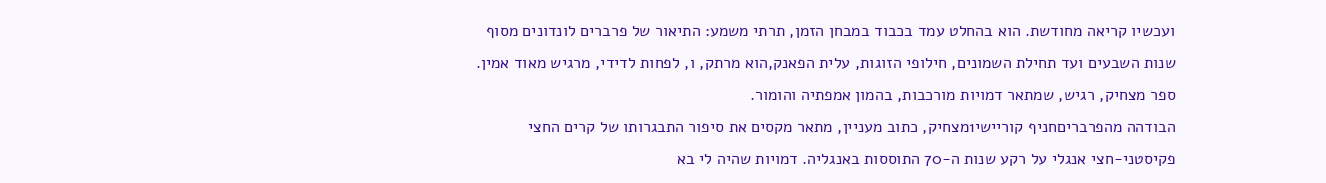ועכשיו קריאה מחודשת. הוא בהחלט עמד בכבוד במבחן הזמן, תרתי משמע: התיאור של פרברים לונדונים מסוף שנות השבעים ועד תחילת השמונים, חילופי הזוגות, עלית הפאנק,הוא מרתק, ו, לפחות לדידי, מרגיש מאוד אמין. ספר מצחיק, רגיש, שמתאר דמויות מורכבות, בהמון אמפתיה והומור.
הבודהה מהפרבריםחניף קוריישי1מצחיק, כתוב מעניין, מתאר מקסים את סיפור התבגרותו של קרים החצי פקיסטני-חצי אנגלי על רקע שנות ה-70 התוססות באנגליה. דמויות שהיה לי בא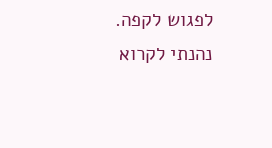לפגוש לקפה. נהנתי לקרוא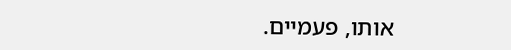אותו, פעמיים.